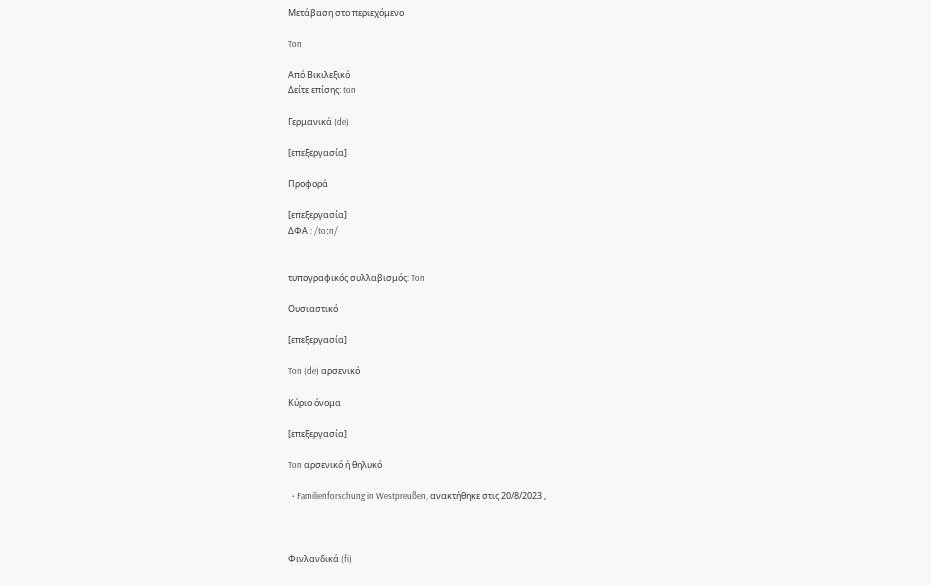Μετάβαση στο περιεχόμενο

Ton

Από Βικιλεξικό
Δείτε επίσης: ton

Γερμανικά (de)

[επεξεργασία]

Προφορά

[επεξεργασία]
ΔΦΑ : /toːn/


τυπογραφικός συλλαβισμός: Ton

Ουσιαστικό

[επεξεργασία]

Ton (de) αρσενικό

Κύριο όνομα

[επεξεργασία]

Ton αρσενικό ή θηλυκό

  • Familienforschung in Westpreußen, ανακτήθηκε στις 20/8/2023 ,



Φινλανδικά (fi)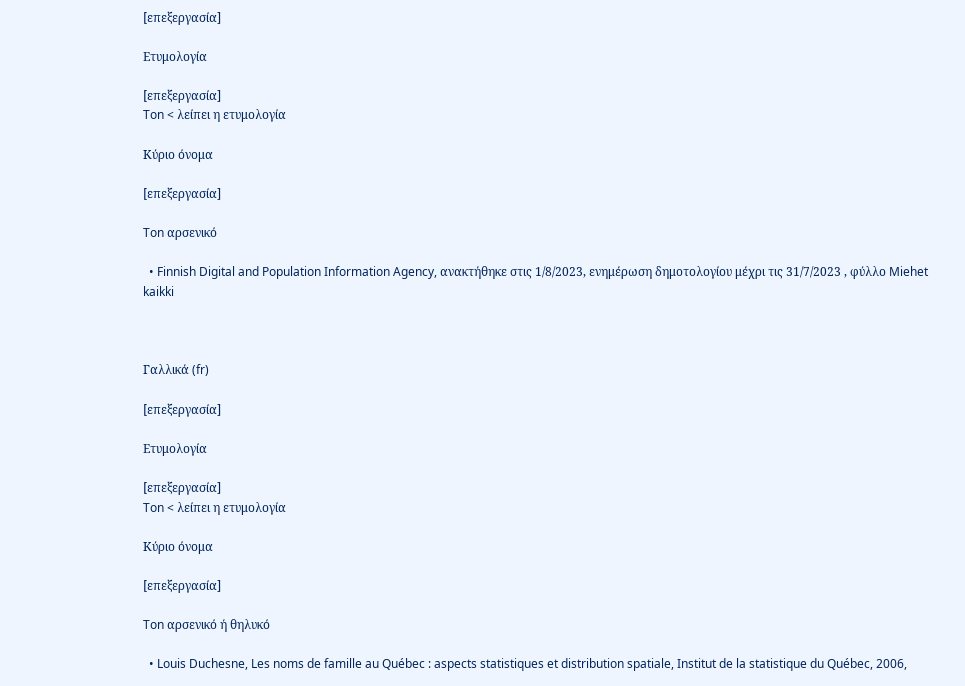[επεξεργασία]

Ετυμολογία

[επεξεργασία]
Ton < λείπει η ετυμολογία

Κύριο όνομα

[επεξεργασία]

Ton αρσενικό

  • Finnish Digital and Population Information Agency, ανακτήθηκε στις 1/8/2023, ενημέρωση δημοτολογίου μέχρι τις 31/7/2023 , φύλλο Miehet kaikki



Γαλλικά (fr)

[επεξεργασία]

Ετυμολογία

[επεξεργασία]
Ton < λείπει η ετυμολογία

Κύριο όνομα

[επεξεργασία]

Ton αρσενικό ή θηλυκό

  • Louis Duchesne, Les noms de famille au Québec : aspects statistiques et distribution spatiale, Institut de la statistique du Québec, 2006,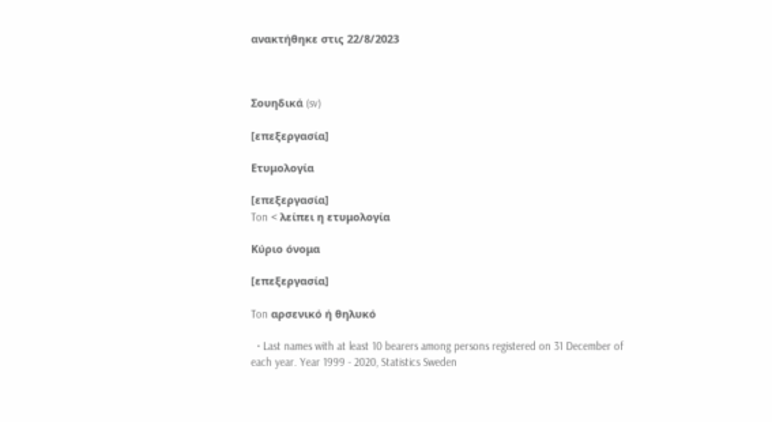ανακτήθηκε στις 22/8/2023



Σουηδικά (sv)

[επεξεργασία]

Ετυμολογία

[επεξεργασία]
Ton < λείπει η ετυμολογία

Κύριο όνομα

[επεξεργασία]

Ton αρσενικό ή θηλυκό

  • Last names with at least 10 bearers among persons registered on 31 December of each year. Year 1999 - 2020, Statistics Sweden